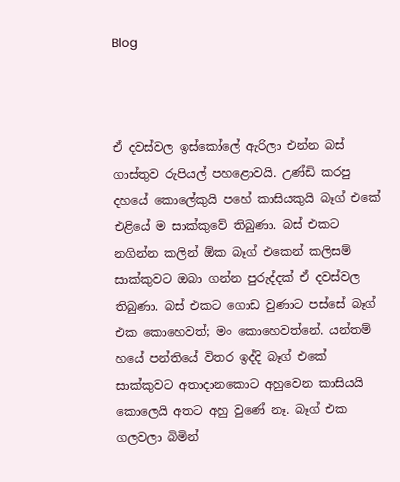Blog



ඒ දවස්වල ඉස්කෝලේ ඇරිලා එන්න බස් ගාස්තුව රුපියල් පහළොවයි. උණ්ඩි කරපු දහයේ කොලේකුයි පහේ කාසියකුයි බෑග් එකේ එළියේ ම සාක්කුවේ තිබුණා. බස් එකට නගින්න කලින් ඕක බෑග් එකෙන් කලිසම් සාක්කුවට ඔබා ගන්න පුරුද්දක් ඒ දවස්වල තිබුණා. බස් එකට ගොඩ වුණාට පස්සේ බෑග් එක කොහෙවත්; මං කොහෙවත්නේ. යන්තම් හයේ පන්තියේ විතර ඉද්දි බෑග් එකේ සාක්කුවට අතාදානකොට අහුවෙන කාසියයි කොලෙයි අතට අහු වුණේ නෑ. බෑග් එක ගලවලා බිමින්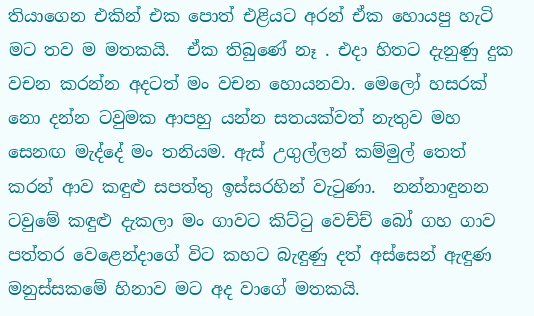තියාගෙන එකින් එක පොත් එළියට අරන් ඒක හොයපු හැටි මට තව ම මතකයි.  ඒක තිබුණේ නෑ . එදා හිතට දැනුණු දුක වචන කරන්න අදටත් මං වචන හොයනවා. මෙලෝ හසරක් නො දන්න ටවුමක ආපහු යන්න සතයක්වත් නැතුව මහ සෙනඟ මැද්දේ මං තනියම. ඇස් උගුල්ලන් කම්මුල් තෙත් කරන් ආව කඳුළු සපත්තු ඉස්සරහින් වැටුණා.  නන්නාඳුනන ටවුමේ කඳුළු දැකලා මං ගාවට කිට්ටු වෙච්ච් බෝ ගහ ගාව පත්තර වෙළෙන්දාගේ විට කහට බැඳුණු දත් අස්සෙන් ඇඳුණ මනුස්සකමේ හිනාව මට අද වාගේ මතකයි.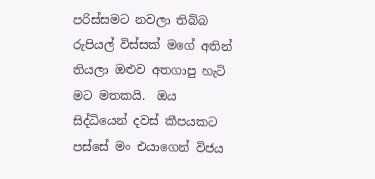පරිස්සමට නවලා තිබ්බ රුපියල් විස්සක් මගේ අතින් තියලා ඔළුව අතගාපු හැටි මට මතකයි.  ඔය සිද්ධියෙන් දවස් කීපයකට පස්සේ මං එයාගෙන් විජය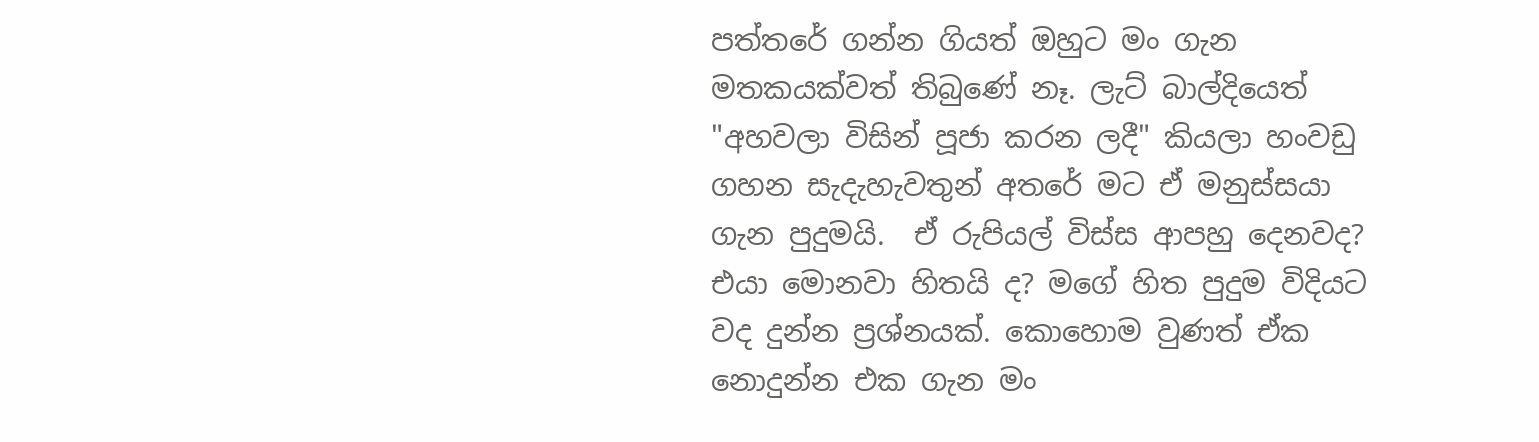පත්තරේ ගන්න ගියත් ඔහුට මං ගැන මතකයක්වත් තිබුණේ නෑ. ලැට් බාල්දියෙත් "අහවලා විසින් පූජා කරන ලදී" කියලා හංවඩු ගහන සැදැහැවතුන් අතරේ මට ඒ මනුස්සයා ගැන පුදුමයි.  ඒ රුපියල් විස්ස ආපහු දෙනවද? එයා මොනවා හිතයි ද? මගේ හිත පුදුම විදියට වද දුන්න ප්‍රශ්නයක්. කොහොම වුණත් ඒක නොදුන්න එක ගැන මං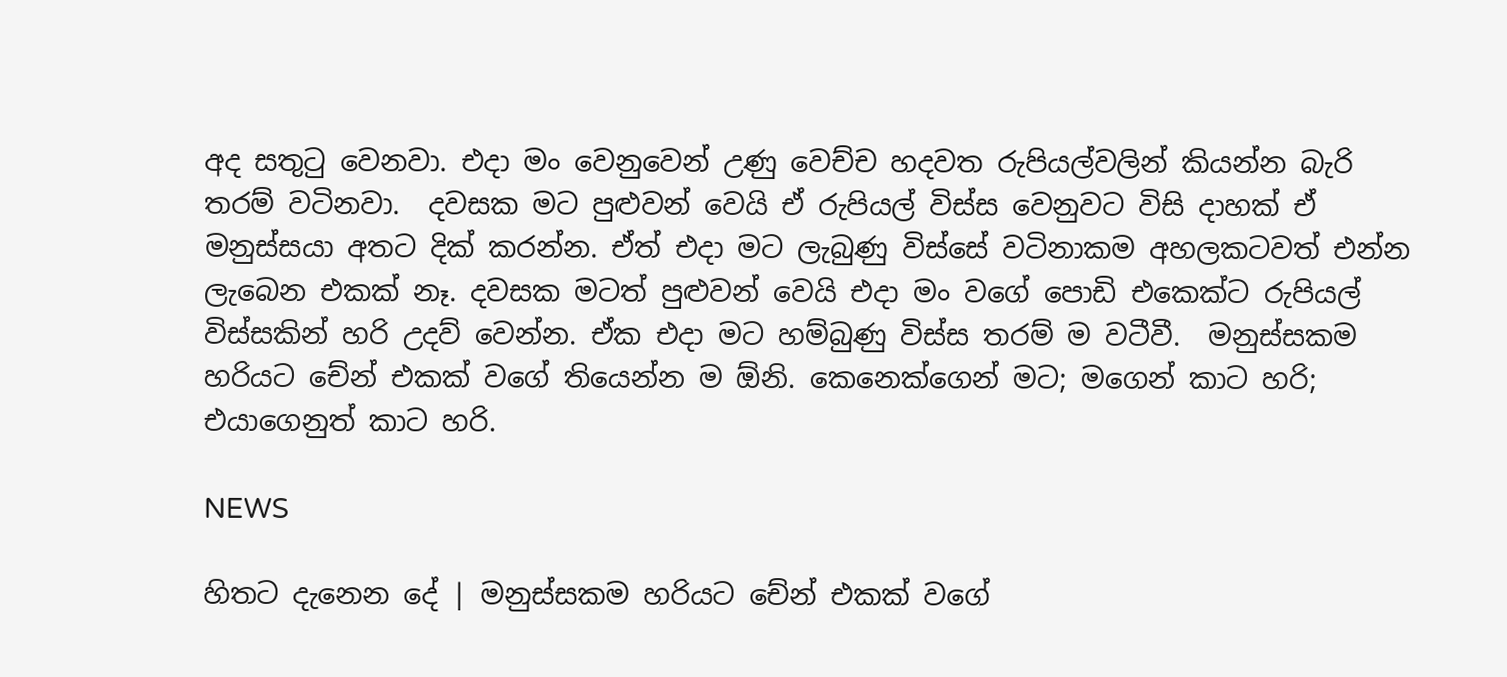අද සතුටු වෙනවා. එදා මං වෙනුවෙන් උණු වෙච්ච හදවත රුපියල්වලින් කියන්න බැරි තරම් වටිනවා.  දවසක මට පුළුවන් වෙයි ඒ රුපියල් විස්ස වෙනුවට විසි දාහක් ඒ මනුස්සයා අතට දික් කරන්න. ඒත් එදා මට ලැබුණු විස්සේ වටිනාකම අහලකටවත් එන්න ලැබෙන එකක් නෑ. දවසක මටත් පුළුවන් වෙයි එදා මං වගේ පොඩි එකෙක්ට රුපියල් විස්සකින් හරි උදව් වෙන්න. ඒක එදා මට හම්බුණු විස්ස තරම් ම වටීවී.  මනුස්සකම හරියට චේන් එකක් වගේ තියෙන්න ම ඕනි. කෙනෙක්ගෙන් මට; මගෙන් කාට හරි; එයාගෙනුත් කාට හරි.

NEWS

හිතට දැනෙන දේ | මනුස්සකම හරියට චේන් එකක් වගේ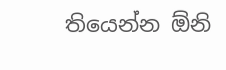තියෙන්න ඕනි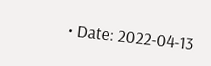• Date: 2022-04-13